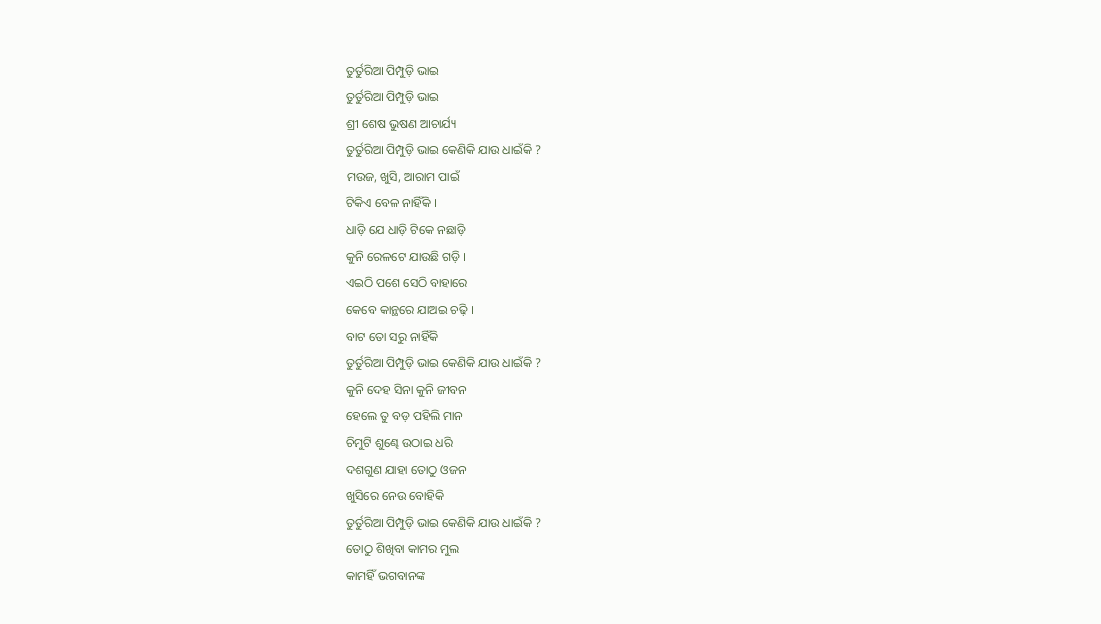ତୁର୍ତୁରିଆ ପିମ୍ପୁଡ଼ି ଭାଇ
ତୁର୍ତୁରିଆ ପିମ୍ପୁଡ଼ି ଭାଇ
ଶ୍ରୀ ଶେଷ ଭୁଷଣ ଆଚାର୍ଯ୍ୟ
ତୁର୍ତୁରିଆ ପିମ୍ପୁଡ଼ି ଭାଇ କେଣିକି ଯାଉ ଧାଇଁକି ?
ମଉଜ, ଖୁସି, ଆରାମ ପାଇଁ
ଟିକିଏ ବେଳ ନାହିଁକି ।
ଧାଡ଼ି ଯେ ଧାଡ଼ି ଟିକେ ନଛାଡ଼ି
କୁନି ରେଳଟେ ଯାଉଛି ଗଡ଼ି ।
ଏଇଠି ପଶେ ସେଠି ବାହାରେ
କେବେ କାନ୍ଥରେ ଯାଅଇ ଚଢ଼ି ।
ବାଟ ତୋ ସରୁ ନାହିଁକି
ତୁର୍ତୁରିଆ ପିମ୍ପୁଡ଼ି ଭାଇ କେଣିକି ଯାଉ ଧାଇଁକି ?
କୁନି ଦେହ ସିନା କୁନି ଜୀବନ
ହେଲେ ତୁ ବଡ଼ ପହିଲି ମାନ
ଚିମୁଟି ଶୁଣ୍ଢେ ଉଠାଇ ଧରି
ଦଶଗୁଣ ଯାହା ତୋଠୁ ଓଜନ
ଖୁସିରେ ନେଉ ବୋହିକି
ତୁର୍ତୁରିଆ ପିମ୍ପୁଡ଼ି ଭାଇ କେଣିକି ଯାଉ ଧାଇଁକି ?
ତୋଠୁ ଶିଖିବା କାମର ମୁଲ
କାମହିଁ ଭଗବାନଙ୍କ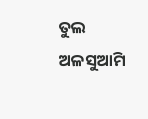ତୁଲ
ଅଳସୁଆମି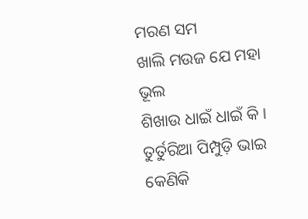ମରଣ ସମ
ଖାଲି ମଉଜ ଯେ ମହା ଭୂଲ
ଶିଖାଉ ଧାଇଁ ଧାଇଁ କି ।
ତୁର୍ତୁରିଆ ପିମ୍ପୁଡ଼ି ଭାଇ କେଣିକି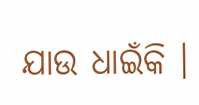ଯାଉ ଧାଇଁକି ।